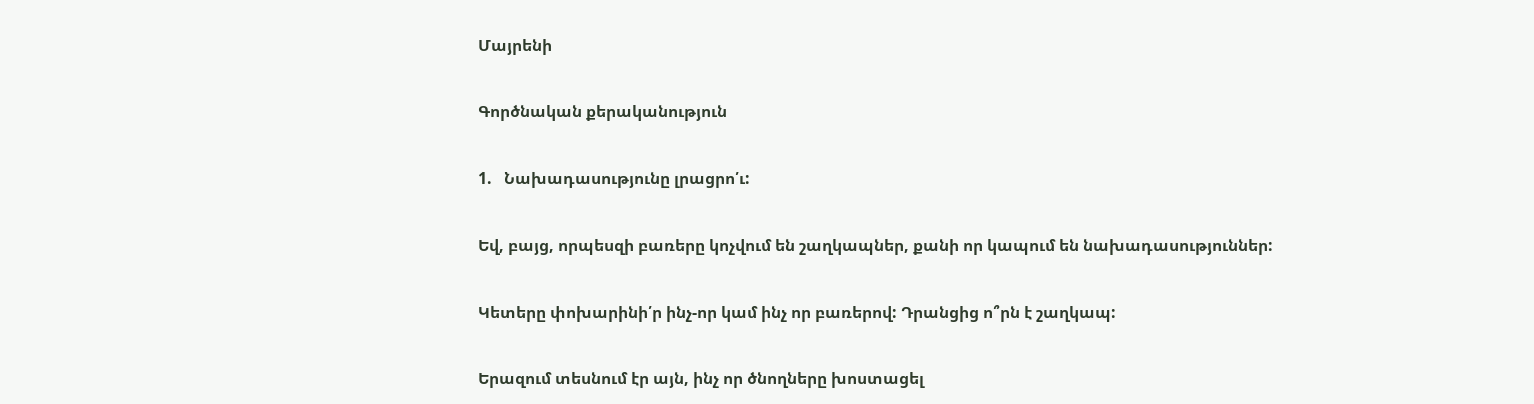Մայրենի

Գործնական քերականություն

1.   Նախադասությունը լրացրո՛ւ:

Եվ, բայց, որպեսզի բառերը կոչվում են շաղկապներ, քանի որ կապում են նախադասություններ:

Կետերը փոխարինի՛ր ինչ-որ կամ ինչ որ բառերով: Դրանցից ո՞րն է շաղկապ:

Երազում տեսնում էր այն, ինչ որ ծնողները խոստացել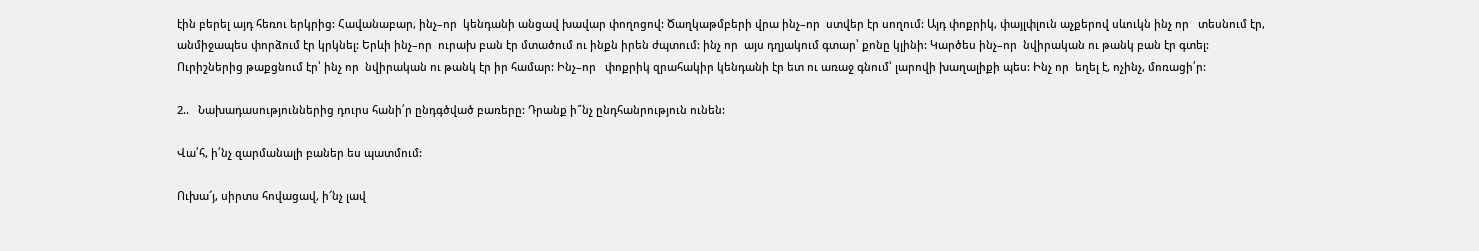էին բերել այդ հեռու երկրից: Հավանաբար, ինչ–որ  կենդանի անցավ խավար փողոցով: Ծաղկաթմբերի վրա ինչ–որ  ստվեր էր սողում: Այդ փոքրիկ, փայլփլուն աչքերով սևուկն ինչ որ   տեսնում էր, անմիջապես փորձում էր կրկնել: Երևի ինչ–որ  ուրախ բան էր մտածում ու ինքն իրեն ժպտում: ինչ որ  այս դղյակում գտար՝ քոնը կլինի: Կարծես ինչ–որ  նվիրական ու թանկ բան էր գտել: Ուրիշներից թաքցնում էր՝ ինչ որ  նվիրական ու թանկ էր իր համար: Ինչ–որ   փոքրիկ զրահակիր կենդանի էր ետ ու առաջ գնում՝ լարովի խաղալիքի պես: Ինչ որ  եղել է, ոչինչ, մոռացի՛ր:

2..   Նախադասություններից դուրս հանի՛ր ընդգծված բառերը: Դրանք ի՞նչ ընդհանրություն ունեն:

Վա՛հ, ի՛նչ զարմանալի բաներ ես պատմում:

Ուխա՜յ, սիրտս հովացավ, ի՜նչ լավ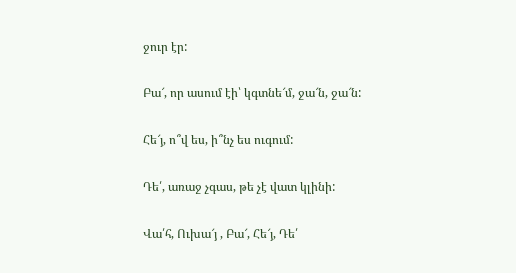ջուր էր:

Բա՜, որ ասում էի՝ կգտնե՜մ, ջա՜ն, ջա՜ն:

Հե՜յ, ո՞վ ես, ի՞նչ ես ուգում:

Դե՛, առաջ չգաս, թե չէ վատ կլինի:

Վա՛հ, Ուխա՜յ , Բա՜, Հե՜յ, Դե՛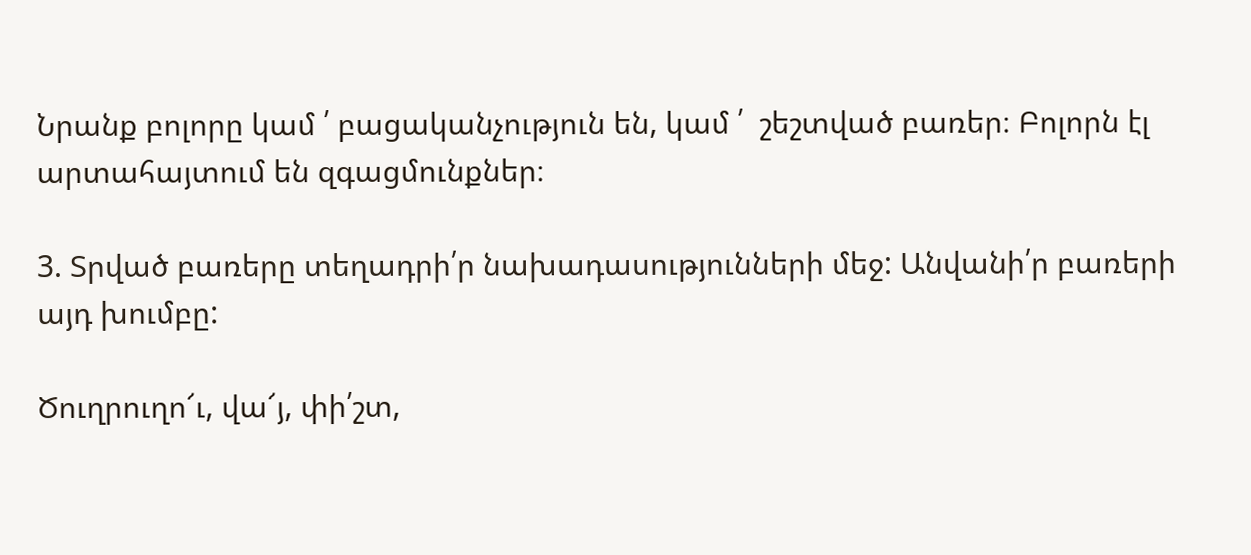Նրանք բոլորը կամ ՛ բացականչություն են, կամ ՛  շեշտված բառեր։ Բոլորն էլ արտահայտում են զգացմունքներ։

3. Տրված բառերը տեղադրի՛ր նախադասությունների մեջ: Անվանի՛ր բառերի այդ խումբը:

Ծուղրուղո՜ւ, վա՜յ, փի՛շտ,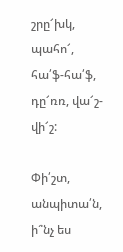շրը՜խկ, պահո՜, հա՛ֆ-հա՛ֆ, դը՜ռռ, վա՜շ-վի՜շ:

Փի՛շտ, անպիտա՛ն, ի՞նչ ես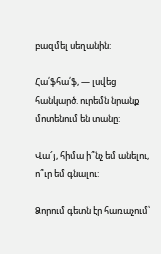բազմել սեղանին:

Հա՛ֆհա՛ֆ, — լսվեց հանկարծ. ուրեմն նրանք մոտենում են տանը:

Վա՜յ, հիմա ի՞նչ եմ անելու, ո՞ւր եմ գնալու:

Ձորում գետն էր հառաչում՝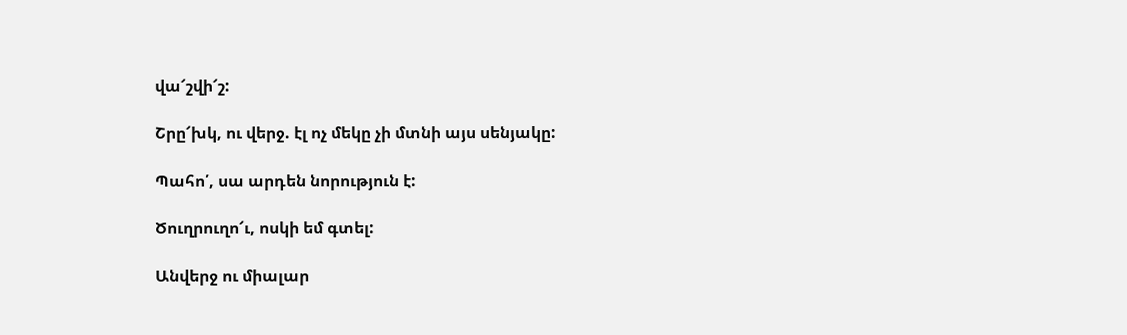վա՜շվի՜շ:

Շրը՜խկ, ու վերջ. էլ ոչ մեկը չի մտնի այս սենյակը:

Պահո՛, սա արդեն նորություն է:

Ծուղրուղո՜ւ, ոսկի եմ գտել:

Անվերջ ու միալար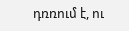դռռում է, ու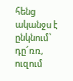հենց ականջս է ընկնում՝ դը՜ռռ, ուզում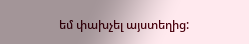եմ փախչել այստեղից: